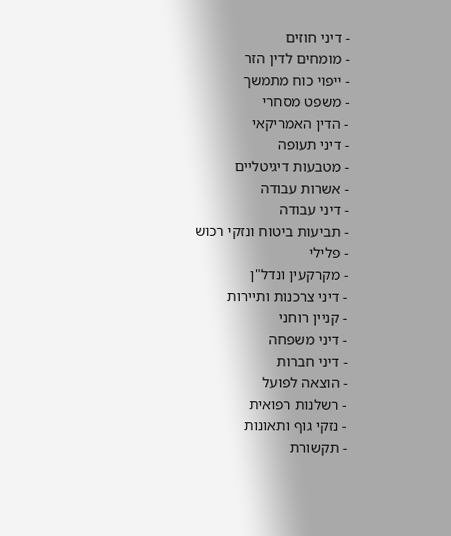- דיני חוזים
- מומחים לדין הזר
- ייפוי כוח מתמשך
- משפט מסחרי
- הדין האמריקאי
- דיני תעופה
- מטבעות דיגיטליים
- אשרות עבודה
- דיני עבודה
- תביעות ביטוח ונזקי רכוש
- פלילי
- מקרקעין ונדל"ן
- דיני צרכנות ותיירות
- קניין רוחני
- דיני משפחה
- דיני חברות
- הוצאה לפועל
- רשלנות רפואית
- נזקי גוף ותאונות
- תקשורת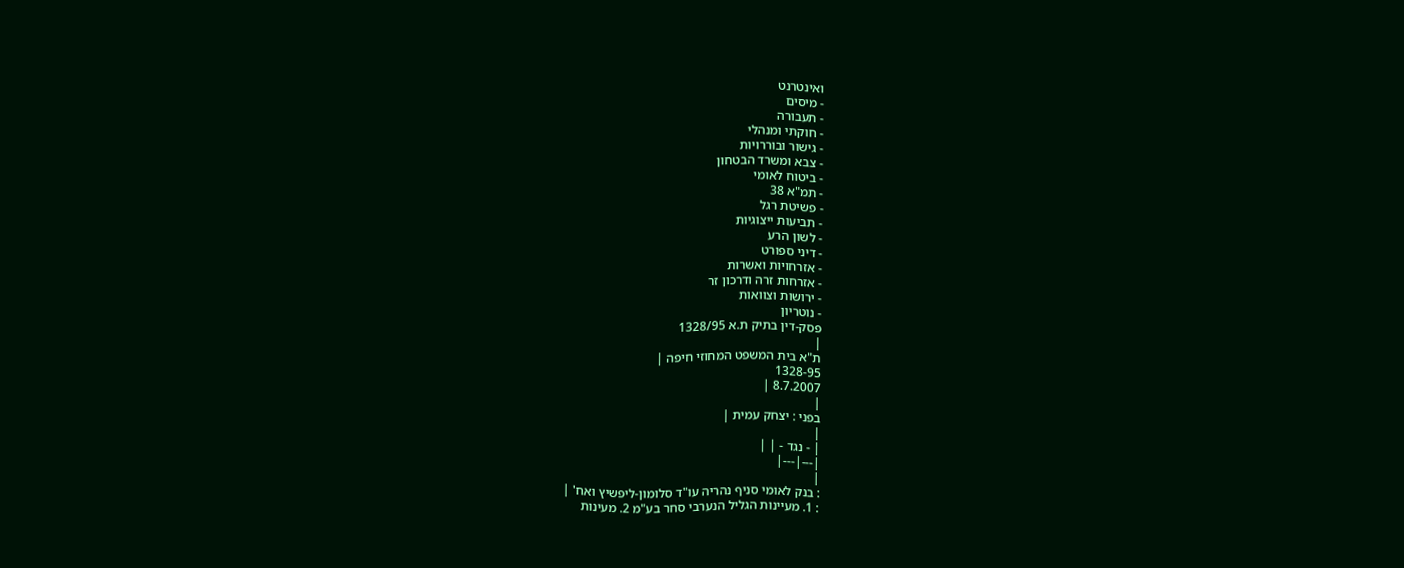ואינטרנט
- מיסים
- תעבורה
- חוקתי ומנהלי
- גישור ובוררויות
- צבא ומשרד הבטחון
- ביטוח לאומי
- תמ"א 38
- פשיטת רגל
- תביעות ייצוגיות
- לשון הרע
- דיני ספורט
- אזרחויות ואשרות
- אזרחות זרה ודרכון זר
- ירושות וצוואות
- נוטריון
פסק-דין בתיק ת.א 1328/95
|
ת"א בית המשפט המחוזי חיפה |
1328-95
8.7.2007 |
|
בפני : יצחק עמית |
|
| - נגד - | |
|---|---|
|
: בנק לאומי סניף נהריה עו"ד סלומון-ליפשיץ ואח' |
: 1. מעיינות הגליל הנערבי סחר בע"מ 2. מעינות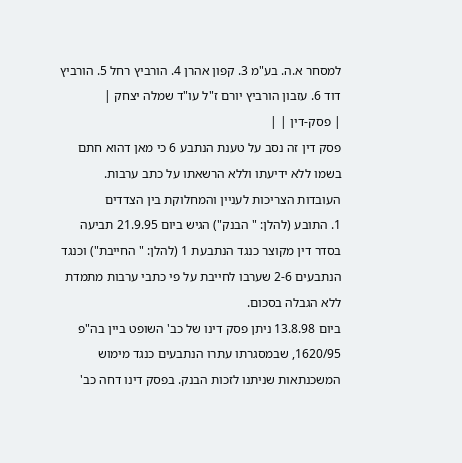למסחר א.ה. בע"מ 3. קפון אהרן 4. הורביץ רחל 5. הורביץ דוד 6. עזבון הורביץ יורם ז"ל עו"ד שמלה יצחק |
| פסק-דין | |
פסק דין זה נסב על טענת הנתבע 6 כי מאן דהוא חתם בשמו ללא ידיעתו וללא הרשאתו על כתב ערבות.
העובדות הצריכות לעניין והמחלוקת בין הצדדים
1. התובע (להלן: " הבנק") הגיש ביום 21.9.95 תביעה בסדר דין מקוצר כנגד הנתבעת 1 (להלן: " החייבת") וכנגד הנתבעים 2-6 שערבו לחייבת על פי כתבי ערבות מתמדת ללא הגבלה בסכום.
ביום 13.8.98 ניתן פסק דינו של כב' השופט ביין בה"פ 1620/95, שבמסגרתו עתרו הנתבעים כנגד מימוש המשכנתאות שניתנו לזכות הבנק. בפסק דינו דחה כב'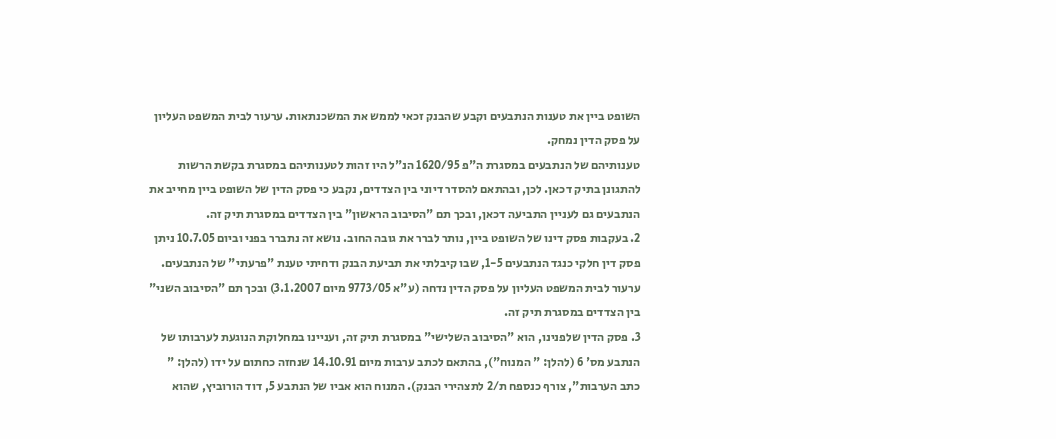השופט ביין את טענות הנתבעים וקבע שהבנק זכאי לממש את המשכנתאות. ערעור לבית המשפט העליון על פסק הדין נמחק.
טענותיהם של הנתבעים במסגרת ה"פ 1620/95 הנ"ל היו זהות לטענותיהם במסגרת בקשת הרשות להתגונן בתיק דכאן. לכן, ובהתאם להסדר דיוני בין הצדדים, נקבע כי פסק הדין של השופט ביין מחייב את הנתבעים גם לעניין התביעה דכאן, ובכך תם "הסיבוב הראשון" בין הצדדים במסגרת תיק זה.
2. בעקבות פסק דינו של השופט ביין, נותר לברר את גובה החוב. נושא זה נתברר בפני וביום 10.7.05 ניתן פסק דין חלקי כנגד הנתבעים 1-5, שבו קיבלתי את תביעת הבנק ודחיתי טענת "פרעתי" של הנתבעים. ערעור לבית המשפט העליון על פסק הדין נדחה (ע"א 9773/05 מיום 3.1.2007) ובכך תם "הסיבוב השני" בין הצדדים במסגרת תיק זה.
3. פסק הדין שלפנינו, הוא "הסיבוב השלישי" במסגרת תיק זה, ועניינו במחלוקת הנוגעת לערבותו של הנתבע מס' 6 (להלן: " המנוח"), בהתאם לכתב ערבות מיום 14.10.91 שנחזה כחתום על ידו (להלן: " כתב הערבות", צורף כנספח ת/2 לתצהירי הבנק). המנוח הוא אביו של הנתבע 5, דוד הורוביץ, שהוא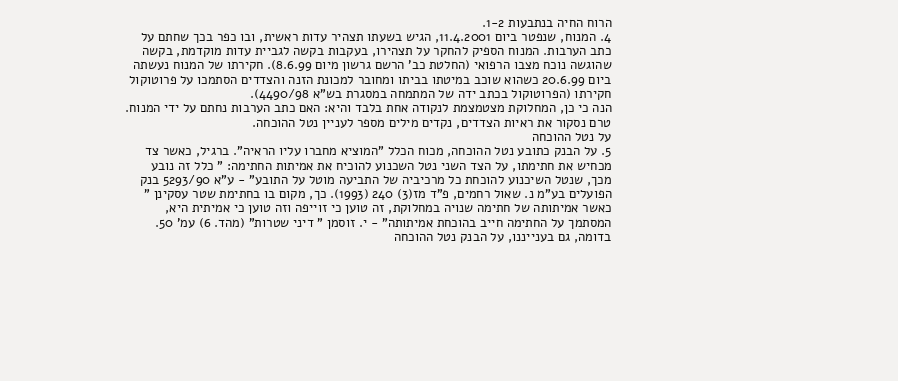הרוח החיה בנתבעות 1-2.
4. המנוח, שנפטר ביום 11.4.2001, הגיש בשעתו תצהיר עדות ראשית, ובו כפר בכך שחתם על כתב הערבות. המנוח הספיק להחקר על תצהירו, בעקבות בקשה לגביית עדות מוקדמת, בקשה שהוגשה נוכח מצבו הרפואי (החלטת כב' הרשם גרשון מיום 8.6.99). חקירתו של המנוח נעשתה ביום 20.6.99 כשהוא שוכב במיטתו בביתו ומחובר למכונת הזנה והצדדים הסתמכו על פרוטוקול חקירתו (הפרוטוקול בכתב ידה של המתמחה במסגרת בש"א 4490/98).
הנה כי כן, המחלוקת מצטמצמת לנקודה אחת בלבד והיא: האם כתב הערבות נחתם על ידי המנוח. טרם נסקור את ראיות הצדדים, נקדים מילים מספר לעניין נטל ההוכחה.
על נטל ההוכחה
5. על הבנק כתובע נטל ההוכחה, מכוח הכלל "המוציא מחברו עליו הראיה". ברגיל, כאשר צד מכחיש את חתימתו, על הצד השני נטל השכנוע להוכיח את אמיתות החתימה: " כלל זה נובע מכך, שנטל השיכנוע להוכחת כל מרכיביה של התביעה מוטל על התובע" - ע"א 5293/90 בנק הפועלים בע"מ נ. שאול רחמים, פ"ד מז(3) 240 (1993). כך, מקום בו בחתימת שטר עסקינן " כאשר אמיתותה של חתימה שנויה במחלוקת, זה טוען כי זוייפה וזה טוען כי אמיתית היא, המסתמך על החתימה חייב בהוכחת אמיתותה" - י. זוסמן " דיני שטרות" (מהד. 6) עמ' 50. בדומה, גם בענייננו, על הבנק נטל ההוכחה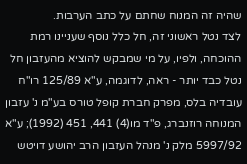שהיה זה המנוח שחתם על כתב הערבות.
לצד נטל ראשוני זה, חל כלל נוסף שעניינו רמת ההוכחה, ולפיו, על מי שמבקש להוציא מהעזבון חל נטל כבד יותר - ראה, לדוגמה, ע"א 125/89 רו"ח עובדיה בלס, מפרק חברת קופל טורס בע"מ נ' עזבון המנוחה רוזנברג, פ"ד מו(4) 441, 451 (1992); ע"א 5997/92 מלק נ' מנהל העזבון הרב יהושע דויטש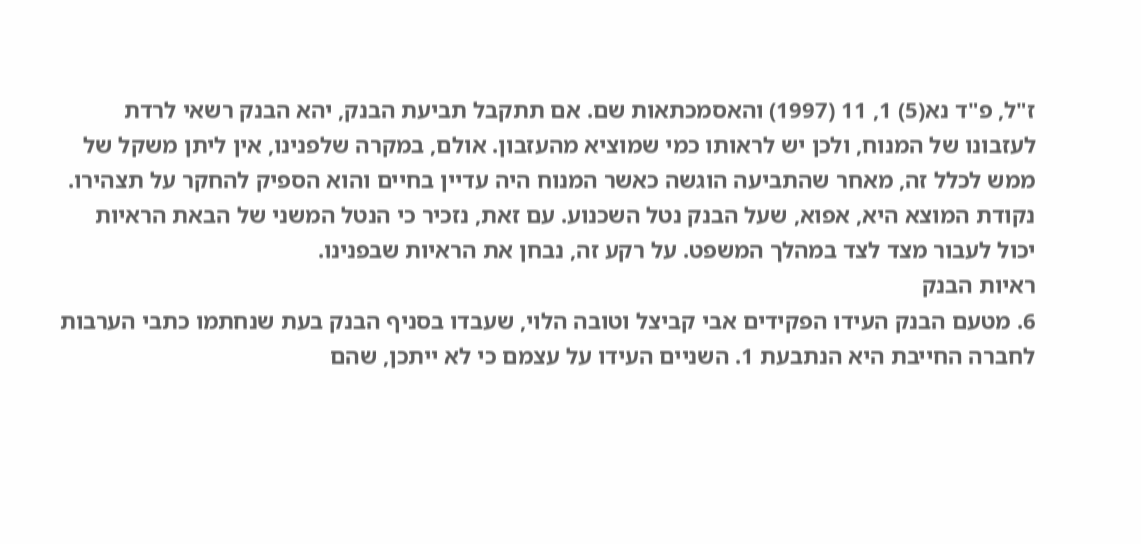ז"ל, פ"ד נא(5) 1, 11 (1997) והאסמכתאות שם. אם תתקבל תביעת הבנק, יהא הבנק רשאי לרדת לעזבונו של המנוח, ולכן יש לראותו כמי שמוציא מהעזבון. אולם, במקרה שלפנינו, אין ליתן משקל של ממש לכלל זה, מאחר שהתביעה הוגשה כאשר המנוח היה עדיין בחיים והוא הספיק להחקר על תצהירו.
נקודת המוצא היא, אפוא, שעל הבנק נטל השכנוע. עם זאת, נזכיר כי הנטל המשני של הבאת הראיות יכול לעבור מצד לצד במהלך המשפט. על רקע זה, נבחן את הראיות שבפנינו.
ראיות הבנק
6. מטעם הבנק העידו הפקידים אבי קביצל וטובה הלוי, שעבדו בסניף הבנק בעת שנחתמו כתבי הערבות לחברה החייבת היא הנתבעת 1. השניים העידו על עצמם כי לא ייתכן, שהם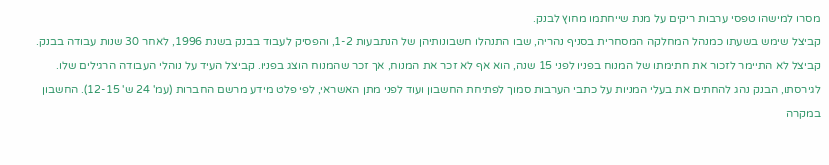מסרו למישהו טפסי ערבות ריקים על מנת שייחתמו מחוץ לבנק.
קביצל שימש בשעתו כמנהל המחלקה המסחרית בסניף נהריה, שבו התנהלו חשבונותיהן של הנתבעות 1-2, והפסיק לעבוד בבנק בשנת 1996, לאחר 30 שנות עבודה בבנק. קביצל לא התיימר לזכור את חתימתו של המנוח בפניו לפני 15 שנה, הוא אף לא זכר את המנוח, אך זכר שהמנוח הוצג בפניו. קביצל העיד על נוהלי העבודה הרגילים שלו. לגירסתו, הבנק נהג להחתים את בעלי המניות על כתבי הערבות סמוך לפתיחת החשבון ועוד לפני מתן האשראי, לפי פלט מידע מרשם החברות (עמ' 24 ש' 12-15). החשבון במקרה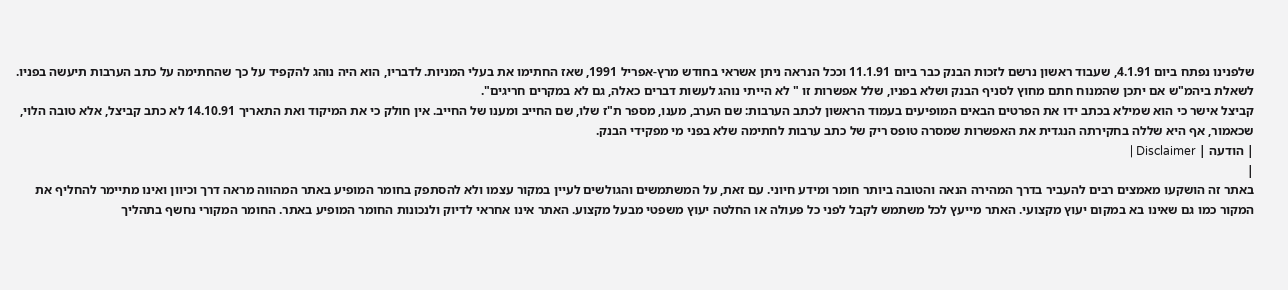שלפנינו נפתח ביום 4.1.91, שעבוד ראשון נרשם לזכות הבנק כבר ביום 11.1.91 וככל הנראה ניתן אשראי בחודש מרץ-אפריל 1991, שאז החתימו את בעלי המניות. לדבריו, הוא היה נוהג להקפיד על כך שהחתימה על כתב הערבות תיעשה בפניו. לשאלת ביהמ"ש אם יתכן שהמנוח חתם מחוץ לסניף הבנק ושלא בפניו, שלל אפשרות זו " לא הייתי נוהג לעשות דברים כאלה, גם לא במקרים חריגים".
קביצל אישר כי הוא שמילא בכתב ידו את הפרטים הבאים המופיעים בעמוד הראשון לכתב הערבות: שם הערב, מענו, מספר ת"ז שלו, שם החייב ומענו של החייב. אין חולק כי את המיקוד ואת התאריך 14.10.91 לא כתב קביצל, אלא טובה הלוי, שכאמור, אף היא שללה בחקירתה הנגדית את האפשרות שמסרה טופס ריק של כתב ערבות לחתימה שלא בפני מי מפקידי הבנק.
| הודעה | Disclaimer |
|
באתר זה הושקעו מאמצים רבים להעביר בדרך המהירה הנאה והטובה ביותר חומר ומידע חיוני. עם זאת, על המשתמשים והגולשים לעיין במקור עצמו ולא להסתפק בחומר המופיע באתר המהווה מראה דרך וכיוון ואינו מתיימר להחליף את המקור כמו גם שאינו בא במקום יעוץ מקצועי. האתר מייעץ לכל משתמש לקבל לפני כל פעולה או החלטה יעוץ משפטי מבעל מקצוע. האתר אינו אחראי לדיוק ולנכונות החומר המופיע באתר. החומר המקורי נחשף בתהליך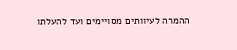ההמרה לעיוותים מסויימים ועד להעלתו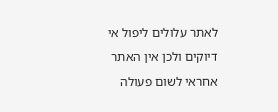לאתר עלולים ליפול אי דיוקים ולכן אין האתר אחראי לשום פעולה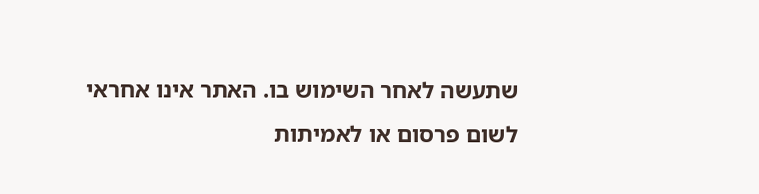שתעשה לאחר השימוש בו. האתר אינו אחראי לשום פרסום או לאמיתות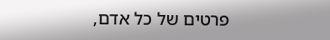פרטים של כל אדם,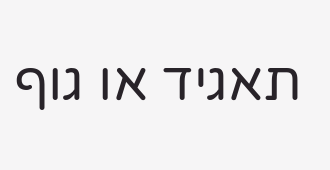תאגיד או גוף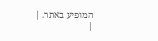המופיע באתר. |
|